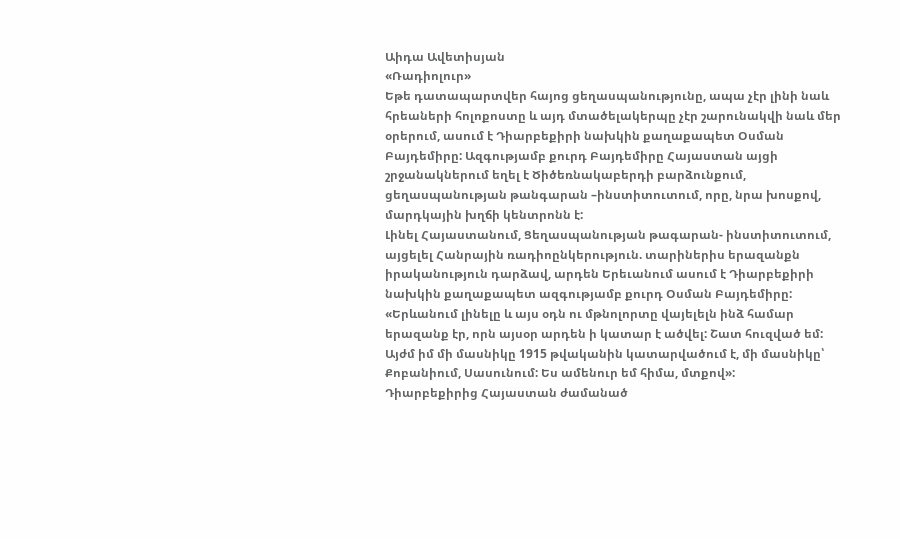Աիդա Ավետիսյան
«Ռադիոլուր»
Եթե դատապարտվեր հայոց ցեղասպանությունը, ապա չէր լինի նաև հրեաների հոլոքոստը և այդ մտածելակերպը չէր շարունակվի նաև մեր օրերում, ասում է Դիարբեքիրի նախկին քաղաքապետ Օսման Բայդեմիրը: Ազգությամբ քուրդ Բայդեմիրը Հայաստան այցի շրջանակներում եղել է Ծիծեռնակաբերդի բարձունքում, ցեղասպանության թանգարան –ինստիտուտում, որը, նրա խոսքով, մարդկային խղճի կենտրոնն է:
Լինել Հայաստանում, Ցեղասպանության թագարան- ինստիտուտում, այցելել Հանրային ռադիոընկերություն. տարիներիս երազանքն իրականություն դարձավ, արդեն Երեւանում ասում է Դիարբեքիրի նախկին քաղաքապետ ազգությամբ քուրդ Օսման Բայդեմիրը:
«Երևանում լինելը և այս օդն ու մթնոլորտը վայելելն ինձ համար երազանք էր, որն այսօր արդեն ի կատար է ածվել: Շատ հուզված եմ: Այժմ իմ մի մասնիկը 1915 թվականին կատարվածում է, մի մասնիկը՝ Քոբանիում, Սասունում: Ես ամենուր եմ հիմա, մտքով»:
Դիարբեքիրից Հայաստան ժամանած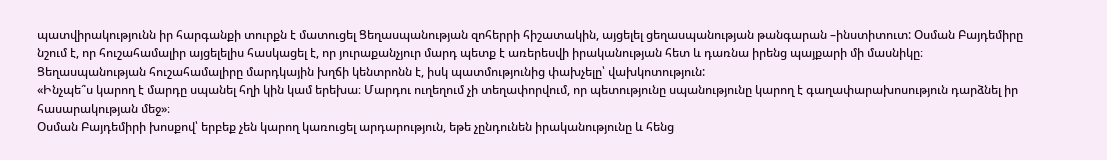պատվիրակությունն իր հարգանքի տուրքն է մատուցել Ցեղասպանության զոհերրի հիշատակին, այցելել ցեղասպանության թանգարան –ինստիտուտ: Օսման Բայդեմիրը նշում է, որ հուշահամալիր այցելելիս հասկացել է, որ յուրաքանչյուր մարդ պետք է առերեսվի իրականության հետ և դառնա իրենց պայքարի մի մասնիկը։ Ցեղասպանության հուշահամալիրը մարդկային խղճի կենտրոնն է, իսկ պատմությունից փախչելը՝ վախկոտություն:
«Ինչպե՞ս կարող է մարդը սպանել հղի կին կամ երեխա։ Մարդու ուղեղում չի տեղափորվում, որ պետությունը սպանությունը կարող է գաղափարախոսություն դարձնել իր հասարակության մեջ»։
Օսման Բայդեմիրի խոսքով՝ երբեք չեն կարող կառուցել արդարություն, եթե չընդունեն իրականությունը և հենց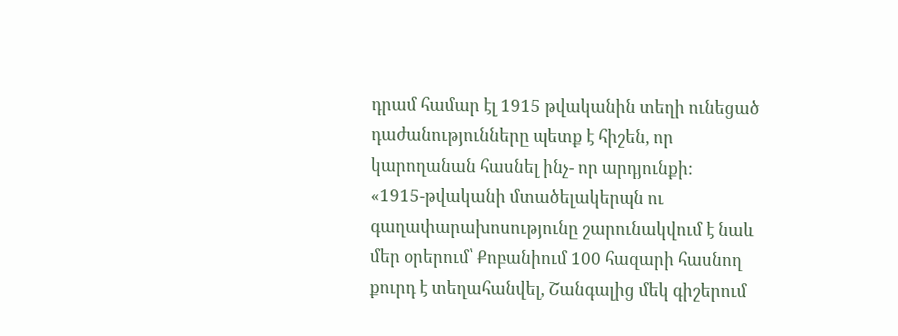դրամ համար էլ 1915 թվականին տեղի ունեցած դաժանությունները պետք է հիշեն, որ կարողանան հասնել ինչ- որ արդյունքի:
«1915-թվականի մտածելակերպն ու գաղափարախոսությունը շարունակվում է նաև մեր օրերում՝ Քոբանիում 100 հազարի հասնող քուրդ է տեղահանվել, Շանգալից մեկ գիշերում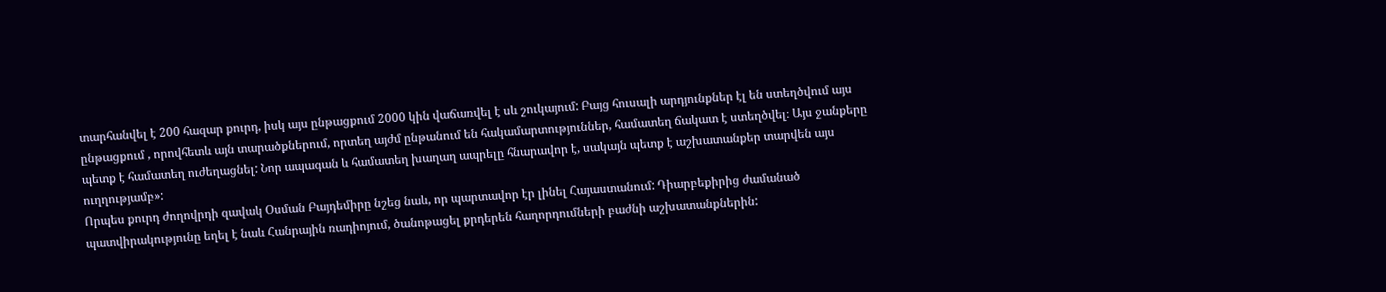տարհանվել է 200 հազար քուրդ, իսկ այս ընթացքում 2000 կին վաճառվել է սև շուկայում: Բայց հուսալի արդյունքներ էլ են ստեղծվում այս ընթացքում , որովհետև այն տարածքներում, որտեղ այժմ ընթանում են հակամարտություններ, համատեղ ճակատ է ստեղծվել։ Այս ջանքերը պետք է համատեղ ուժեղացնել: Նոր ապագան և համատեղ խաղաղ ապրելը հնարավոր է, սակայն պետք է աշխատանքեր տարվեն այս ուղղությամբ»:
Որպես քուրդ ժողովրդի զավակ Օսման Բայդեմիրը նշեց նաև, որ պարտավոր էր լինել Հայաստանում: Դիարբեքիրից ժամանած պատվիրակությունը եղել է նաև Հանրային ռադիոյում, ծանոթացել քրդերեն հաղորդումների բաժնի աշխատանքներին: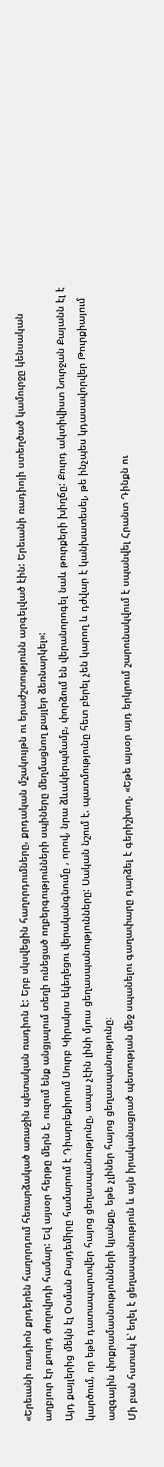«Երեւանի ռադիոն քրդերեն հաղորդում հեռարձակած առաջին պետական ռադիոն է: Երբ սկսվեցին հաղորդումները, քրդական մշակույթն ու երաժշտությունն արգելված էին: Երեւանի ռադիոյի ստեղծած կամուրջը կենսական աղբյուր էր քուրդ ժողովրդի համար: Եվ այսօր հերթը մերն է, ուզում ենք անցյալում տեղի ունեցած ողբերգությունների սպիները մեղմացնող քայլեր ձեռնարկել»:
Այդ քայլերից մեկն էլ Օսման Բայդեմիրը համարում է Դիարբեքիրում Սուրբ Կիրակոս եկեղեցու վերականգնումը , որով, նրա ձևակերպմամբ, փորձում են վերանորոգել նաև թուրքերի խիղճը: Քուրդ ակտիվիստ Նուրջան Քայանն էլ է կարծում, որ եթե դատապարտվեր հայոց ցեղասպանությունը, ապա չէին լինի մյուս ցեղասպանությունները: Սական նշում է. պատմությունը հետ բերել չեն կարող և դժվար է կանխատեսել, թե ինչպես կդասավորվեր Թուրքիայում ազգային փոքրամասնությունների կյանքը, եթե չլիներ հայոց ցեղասպանությունը։
Մի բան հստակ է՝ եղել է ցեղասպանություն և այն իրականացրած պետության մեջ սպանելու գաղափարը դարձել է գերիշխող. «Եթե այսօր այդ երկրում շարունակվում է սպանվել Հրանտ Դինքն ու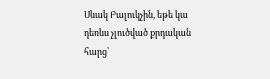Սևակ Բալուկչին, եթե կա դեռևս չլուծված քրդական հարց՝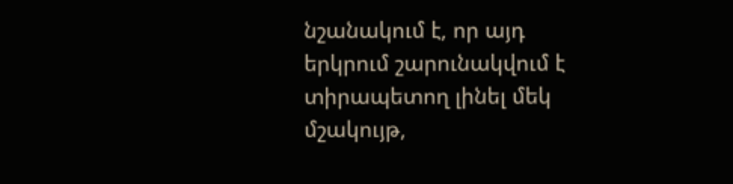նշանակում է, որ այդ երկրում շարունակվում է տիրապետող լինել մեկ մշակույթ,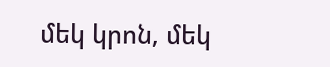մեկ կրոն, մեկ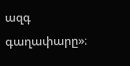ազգ գաղափարը»։